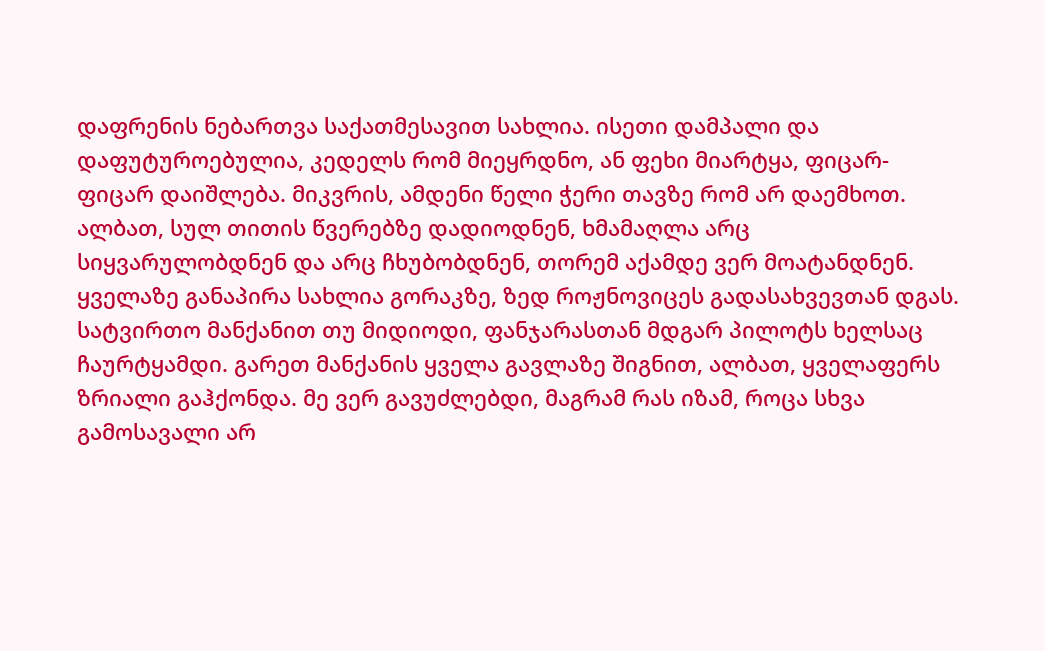დაფრენის ნებართვა საქათმესავით სახლია. ისეთი დამპალი და დაფუტუროებულია, კედელს რომ მიეყრდნო, ან ფეხი მიარტყა, ფიცარ-ფიცარ დაიშლება. მიკვრის, ამდენი წელი ჭერი თავზე რომ არ დაემხოთ. ალბათ, სულ თითის წვერებზე დადიოდნენ, ხმამაღლა არც სიყვარულობდნენ და არც ჩხუბობდნენ, თორემ აქამდე ვერ მოატანდნენ. ყველაზე განაპირა სახლია გორაკზე, ზედ როჟნოვიცეს გადასახვევთან დგას. სატვირთო მანქანით თუ მიდიოდი, ფანჯარასთან მდგარ პილოტს ხელსაც ჩაურტყამდი. გარეთ მანქანის ყველა გავლაზე შიგნით, ალბათ, ყველაფერს ზრიალი გაჰქონდა. მე ვერ გავუძლებდი, მაგრამ რას იზამ, როცა სხვა გამოსავალი არ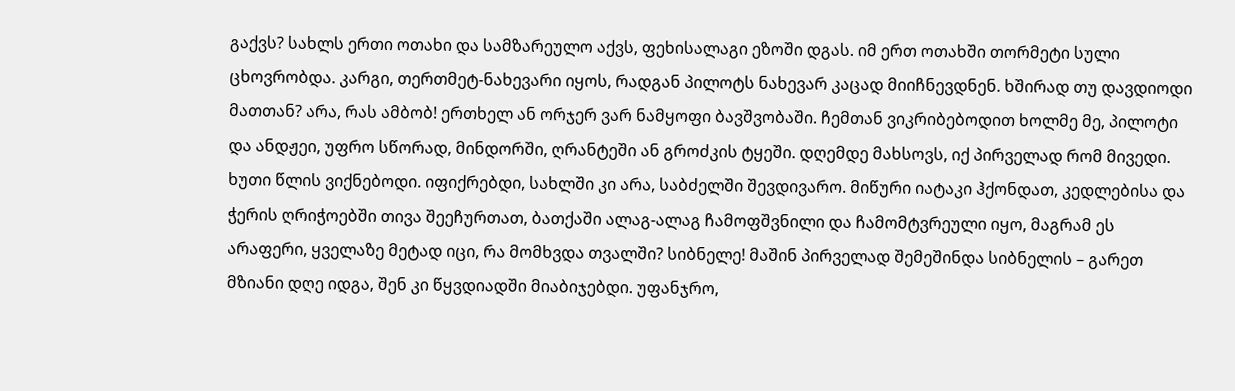გაქვს? სახლს ერთი ოთახი და სამზარეულო აქვს, ფეხისალაგი ეზოში დგას. იმ ერთ ოთახში თორმეტი სული ცხოვრობდა. კარგი, თერთმეტ-ნახევარი იყოს, რადგან პილოტს ნახევარ კაცად მიიჩნევდნენ. ხშირად თუ დავდიოდი მათთან? არა, რას ამბობ! ერთხელ ან ორჯერ ვარ ნამყოფი ბავშვობაში. ჩემთან ვიკრიბებოდით ხოლმე მე, პილოტი და ანდჟეი, უფრო სწორად, მინდორში, ღრანტეში ან გროძკის ტყეში. დღემდე მახსოვს, იქ პირველად რომ მივედი. ხუთი წლის ვიქნებოდი. იფიქრებდი, სახლში კი არა, საბძელში შევდივარო. მიწური იატაკი ჰქონდათ, კედლებისა და ჭერის ღრიჭოებში თივა შეეჩურთათ, ბათქაში ალაგ-ალაგ ჩამოფშვნილი და ჩამომტვრეული იყო, მაგრამ ეს არაფერი, ყველაზე მეტად იცი, რა მომხვდა თვალში? სიბნელე! მაშინ პირველად შემეშინდა სიბნელის – გარეთ მზიანი დღე იდგა, შენ კი წყვდიადში მიაბიჯებდი. უფანჯრო,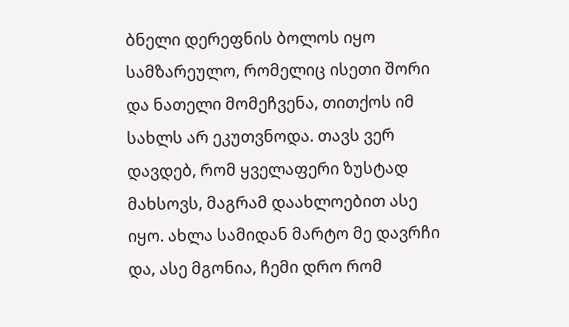ბნელი დერეფნის ბოლოს იყო სამზარეულო, რომელიც ისეთი შორი და ნათელი მომეჩვენა, თითქოს იმ სახლს არ ეკუთვნოდა. თავს ვერ დავდებ, რომ ყველაფერი ზუსტად მახსოვს, მაგრამ დაახლოებით ასე იყო. ახლა სამიდან მარტო მე დავრჩი და, ასე მგონია, ჩემი დრო რომ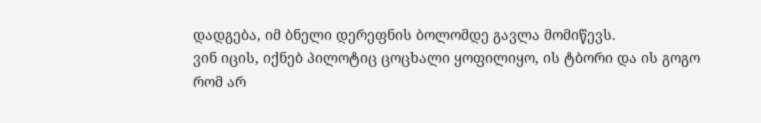დადგება, იმ ბნელი დერეფნის ბოლომდე გავლა მომიწევს.
ვინ იცის, იქნებ პილოტიც ცოცხალი ყოფილიყო, ის ტბორი და ის გოგო რომ არ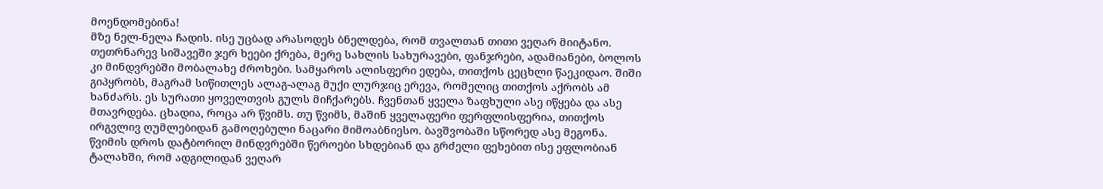მოენდომებინა!
მზე ნელ-ნელა ჩადის. ისე უცბად არასოდეს ბნელდება, რომ თვალთან თითი ვეღარ მიიტანო. თეთრნარევ სიშავეში ჯერ ხეები ქრება, მერე სახლის სახურავები, ფანჯრები, ადამიანები, ბოლოს კი მინდვრებში მობალახე ძროხები. სამყაროს ალისფერი ედება, თითქოს ცეცხლი წაეკიდაო. შიში გიპყრობს, მაგრამ სიწითლეს ალაგ-ალაგ მუქი ლურჯიც ერევა, რომელიც თითქოს აქრობს ამ ხანძარს. ეს სურათი ყოველთვის გულს მიჩქარებს. ჩვენთან ყველა ზაფხული ასე იწყება და ასე მთავრდება. ცხადია, როცა არ წვიმს. თუ წვიმს, მაშინ ყველაფერი ფერფლისფერია, თითქოს ირგვლივ ღუმლებიდან გამოღებული ნაცარი მიმოაბნიესო. ბავშვობაში სწორედ ასე მეგონა. წვიმის დროს დატბორილ მინდვრებში წეროები სხდებიან და გრძელი ფეხებით ისე ეფლობიან ტალახში, რომ ადგილიდან ვეღარ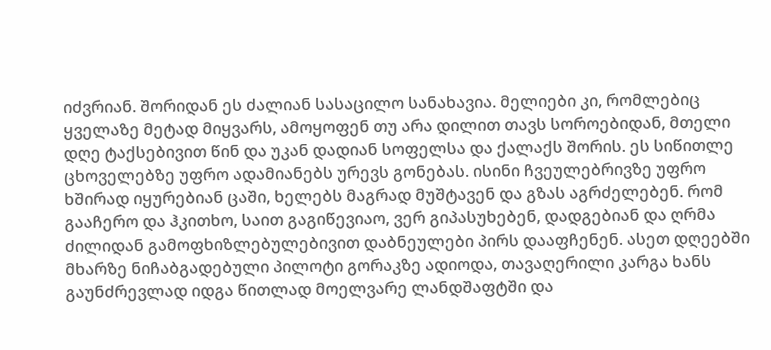იძვრიან. შორიდან ეს ძალიან სასაცილო სანახავია. მელიები კი, რომლებიც ყველაზე მეტად მიყვარს, ამოყოფენ თუ არა დილით თავს სოროებიდან, მთელი დღე ტაქსებივით წინ და უკან დადიან სოფელსა და ქალაქს შორის. ეს სიწითლე ცხოველებზე უფრო ადამიანებს ურევს გონებას. ისინი ჩვეულებრივზე უფრო ხშირად იყურებიან ცაში, ხელებს მაგრად მუშტავენ და გზას აგრძელებენ. რომ გააჩერო და ჰკითხო, საით გაგიწევიაო, ვერ გიპასუხებენ, დადგებიან და ღრმა ძილიდან გამოფხიზლებულებივით დაბნეულები პირს დააფჩენენ. ასეთ დღეებში მხარზე ნიჩაბგადებული პილოტი გორაკზე ადიოდა, თავაღერილი კარგა ხანს გაუნძრევლად იდგა წითლად მოელვარე ლანდშაფტში და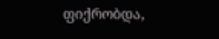ფიქრობდა,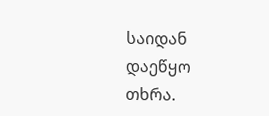საიდან დაეწყო თხრა.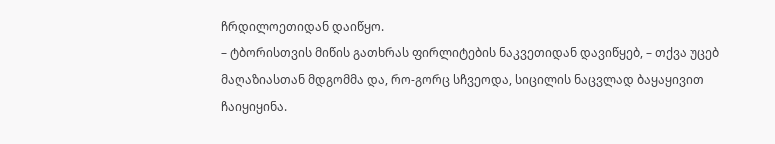ჩრდილოეთიდან დაიწყო.
– ტბორისთვის მიწის გათხრას ფირლიტების ნაკვეთიდან დავიწყებ, – თქვა უცებ მაღაზიასთან მდგომმა და, რო-გორც სჩვეოდა, სიცილის ნაცვლად ბაყაყივით ჩაიყიყინა.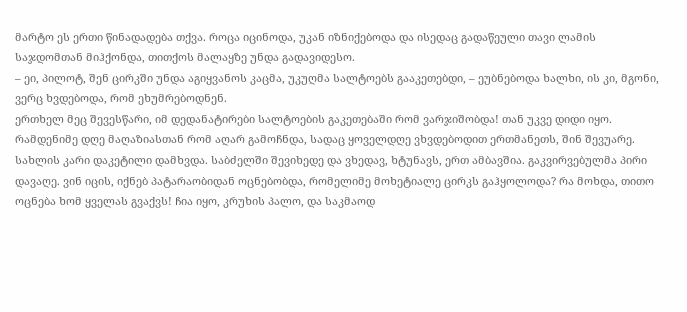მარტო ეს ერთი წინადადება თქვა. როცა იცინოდა, უკან იზნიქებოდა და ისედაც გადაწეული თავი ლამის საჯდომთან მიჰქონდა, თითქოს მალაყზე უნდა გადავიდესო.
– ეი, პილოტ, შენ ცირკში უნდა აგიყვანოს კაცმა, უკუღმა სალტოებს გააკეთებდი, – ეუბნებოდა ხალხი, ის კი, მგონი, ვერც ხვდებოდა, რომ ეხუმრებოდნენ.
ერთხელ მეც შევესწარი, იმ დედანატირები სალტოების გაკეთებაში რომ ვარჯიშობდა! თან უკვე დიდი იყო. რამდენიმე დღე მაღაზიასთან რომ აღარ გამოჩნდა, სადაც ყოველდღე ვხვდებოდით ერთმანეთს, შინ შევუარე. სახლის კარი დაკეტილი დამხვდა. საბძელში შევიხედე და ვხედავ, ხტუნავს, ერთ ამბავშია. გაკვირვებულმა პირი დავაღე. ვინ იცის, იქნებ პატარაობიდან ოცნებობდა, რომელიმე მოხეტიალე ცირკს გაჰყოლოდა? რა მოხდა, თითო ოცნება ხომ ყველას გვაქვს! ჩია იყო, კრუხის პალო, და საკმაოდ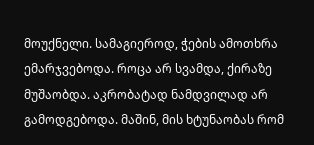მოუქნელი. სამაგიეროდ, ჭების ამოთხრა ემარჯვებოდა. როცა არ სვამდა, ქირაზე მუშაობდა. აკრობატად ნამდვილად არ გამოდგებოდა. მაშინ, მის ხტუნაობას რომ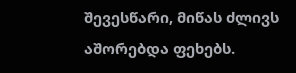შევესწარი, მიწას ძლივს აშორებდა ფეხებს.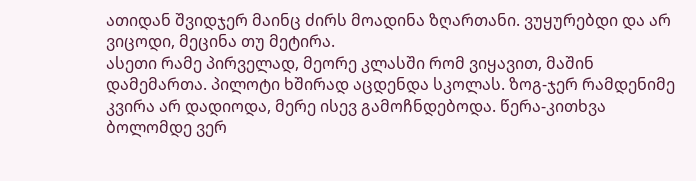ათიდან შვიდჯერ მაინც ძირს მოადინა ზღართანი. ვუყურებდი და არ ვიცოდი, მეცინა თუ მეტირა.
ასეთი რამე პირველად, მეორე კლასში რომ ვიყავით, მაშინ დამემართა. პილოტი ხშირად აცდენდა სკოლას. ზოგ-ჯერ რამდენიმე კვირა არ დადიოდა, მერე ისევ გამოჩნდებოდა. წერა-კითხვა ბოლომდე ვერ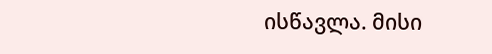ისწავლა. მისი